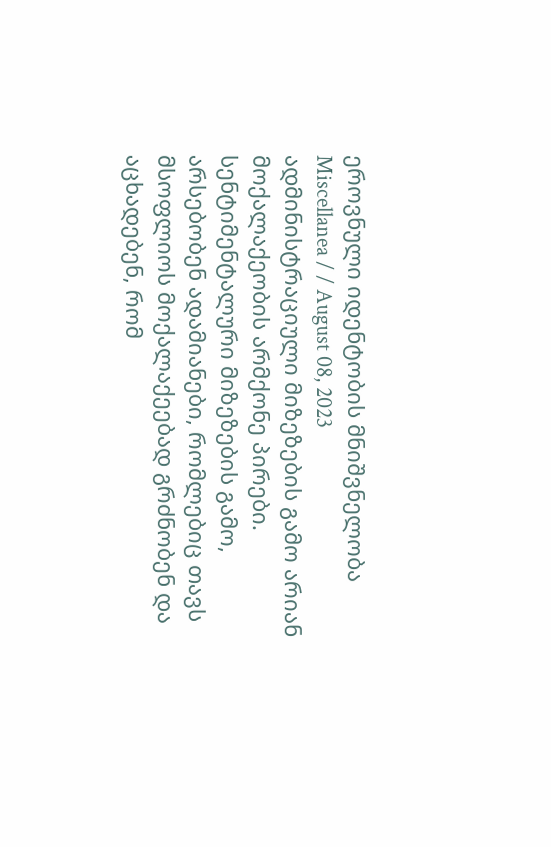ეროვნული იდენტობის მნიშვნელობა
Miscellanea / / August 08, 2023
ადმინისტრაციული მიზეზების გამო არიან მოქალაქეობის არმქონე პირები. სენტიმენტალური მიზეზების გამო, არსებობენ ადამიანები, რომლებიც თავს მსოფლიოს მოქალაქეებად გრძნობენ და აცხადებენ, რომ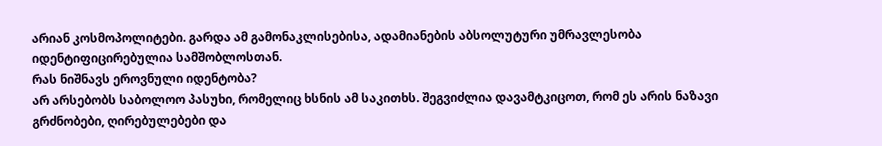არიან კოსმოპოლიტები. გარდა ამ გამონაკლისებისა, ადამიანების აბსოლუტური უმრავლესობა იდენტიფიცირებულია სამშობლოსთან.
რას ნიშნავს ეროვნული იდენტობა?
არ არსებობს საბოლოო პასუხი, რომელიც ხსნის ამ საკითხს. შეგვიძლია დავამტკიცოთ, რომ ეს არის ნაზავი გრძნობები, ღირებულებები და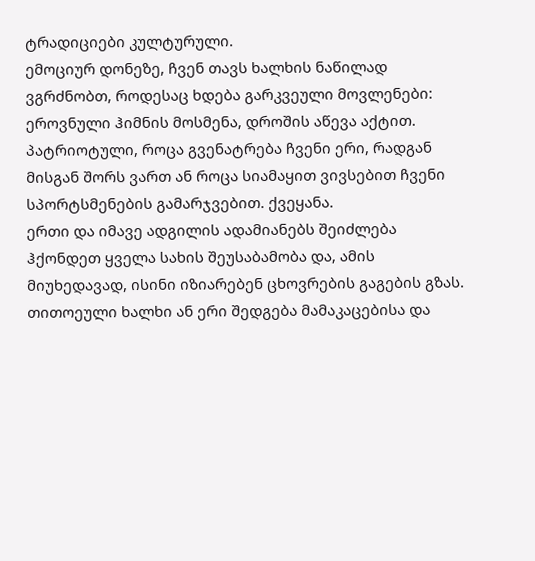ტრადიციები კულტურული.
ემოციურ დონეზე, ჩვენ თავს ხალხის ნაწილად ვგრძნობთ, როდესაც ხდება გარკვეული მოვლენები: ეროვნული ჰიმნის მოსმენა, დროშის აწევა აქტით. პატრიოტული, როცა გვენატრება ჩვენი ერი, რადგან მისგან შორს ვართ ან როცა სიამაყით ვივსებით ჩვენი სპორტსმენების გამარჯვებით. ქვეყანა.
ერთი და იმავე ადგილის ადამიანებს შეიძლება ჰქონდეთ ყველა სახის შეუსაბამობა და, ამის მიუხედავად, ისინი იზიარებენ ცხოვრების გაგების გზას. თითოეული ხალხი ან ერი შედგება მამაკაცებისა და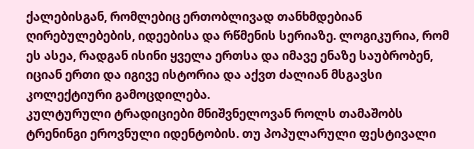ქალებისგან, რომლებიც ერთობლივად თანხმდებიან ღირებულებების, იდეებისა და რწმენის სერიაზე. ლოგიკურია, რომ ეს ასეა, რადგან ისინი ყველა ერთსა და იმავე ენაზე საუბრობენ, იციან ერთი და იგივე ისტორია და აქვთ ძალიან მსგავსი კოლექტიური გამოცდილება.
კულტურული ტრადიციები მნიშვნელოვან როლს თამაშობს ტრენინგი ეროვნული იდენტობის. თუ პოპულარული ფესტივალი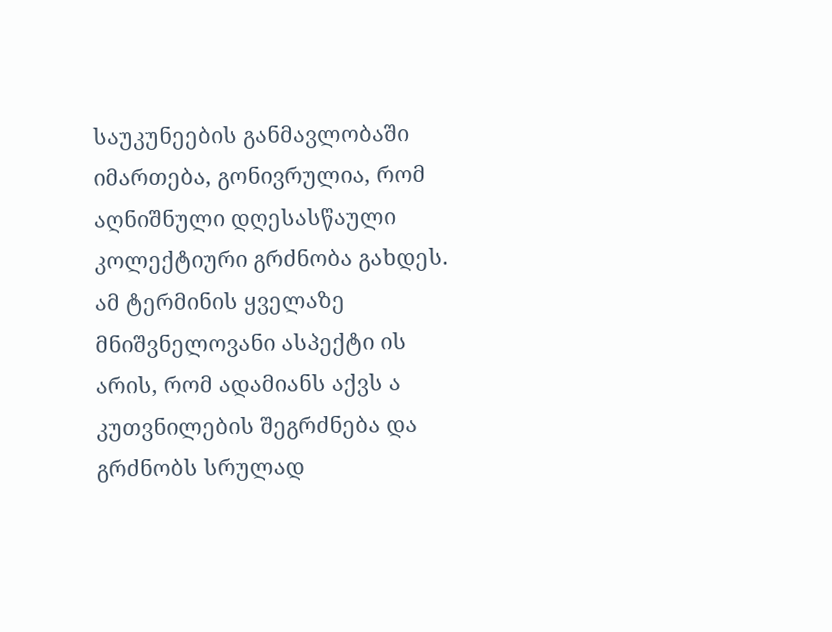საუკუნეების განმავლობაში იმართება, გონივრულია, რომ აღნიშნული დღესასწაული კოლექტიური გრძნობა გახდეს.
ამ ტერმინის ყველაზე მნიშვნელოვანი ასპექტი ის არის, რომ ადამიანს აქვს ა კუთვნილების შეგრძნება და გრძნობს სრულად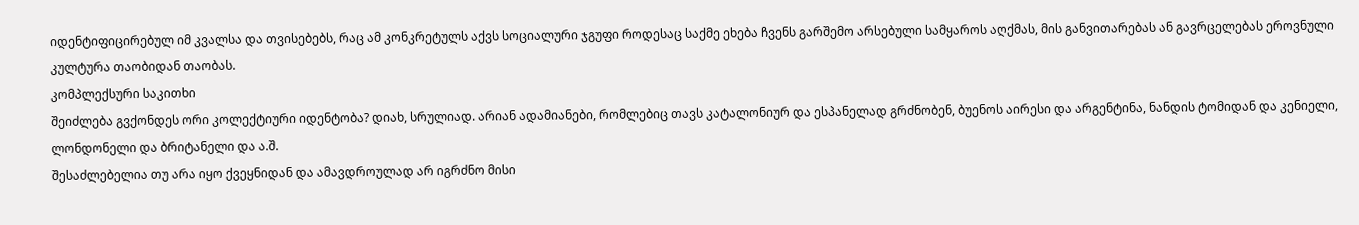იდენტიფიცირებულ იმ კვალსა და თვისებებს, რაც ამ კონკრეტულს აქვს სოციალური ჯგუფი როდესაც საქმე ეხება ჩვენს გარშემო არსებული სამყაროს აღქმას, მის განვითარებას ან გავრცელებას ეროვნული კულტურა თაობიდან თაობას.
კომპლექსური საკითხი
შეიძლება გვქონდეს ორი კოლექტიური იდენტობა? დიახ, სრულიად. არიან ადამიანები, რომლებიც თავს კატალონიურ და ესპანელად გრძნობენ, ბუენოს აირესი და არგენტინა, ნანდის ტომიდან და კენიელი, ლონდონელი და ბრიტანელი და ა.შ.
შესაძლებელია თუ არა იყო ქვეყნიდან და ამავდროულად არ იგრძნო მისი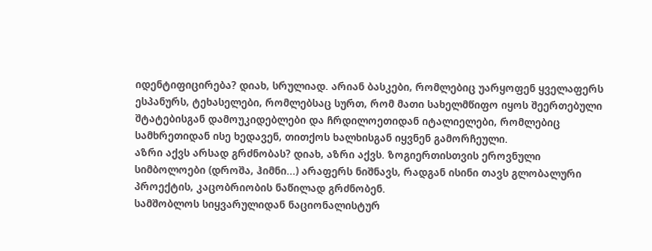იდენტიფიცირება? დიახ, სრულიად. არიან ბასკები, რომლებიც უარყოფენ ყველაფერს ესპანურს, ტეხასელები, რომლებსაც სურთ, რომ მათი სახელმწიფო იყოს შეერთებული შტატებისგან დამოუკიდებლები და ჩრდილოეთიდან იტალიელები, რომლებიც სამხრეთიდან ისე ხედავენ, თითქოს ხალხისგან იყვნენ გამორჩეული.
აზრი აქვს არსად გრძნობას? დიახ, აზრი აქვს. ზოგიერთისთვის ეროვნული სიმბოლოები (დროშა, ჰიმნი...) არაფერს ნიშნავს, რადგან ისინი თავს გლობალური პროექტის, კაცობრიობის ნაწილად გრძნობენ.
სამშობლოს სიყვარულიდან ნაციონალისტურ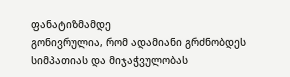ფანატიზმამდე
გონივრულია, რომ ადამიანი გრძნობდეს სიმპათიას და მიჯაჭვულობას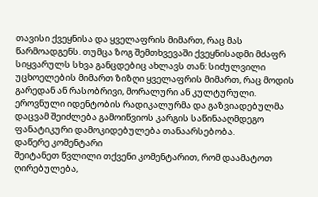თავისი ქვეყნისა და ყველაფრის მიმართ, რაც მას წარმოადგენს. თუმცა ზოგ შემთხვევაში ქვეყნისადმი მძაფრ სიყვარულს სხვა განცდებიც ახლავს თან: სიძულვილი უცხოელების მიმართ ზიზღი ყველაფრის მიმართ, რაც მოდის გარედან ან რასობრივი, მორალური ან კულტურული.
ეროვნული იდენტობის რადიკალურმა და გაზვიადებულმა დაცვამ შეიძლება გამოიწვიოს კარგის საწინააღმდეგო ფანატიკური დამოკიდებულება თანაარსებობა.
დაწერე კომენტარი
შეიტანეთ წვლილი თქვენი კომენტარით, რომ დაამატოთ ღირებულება,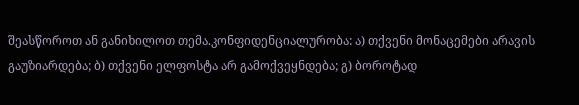შეასწოროთ ან განიხილოთ თემა.კონფიდენციალურობა: ა) თქვენი მონაცემები არავის გაუზიარდება; ბ) თქვენი ელფოსტა არ გამოქვეყნდება; გ) ბოროტად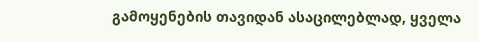გამოყენების თავიდან ასაცილებლად, ყველა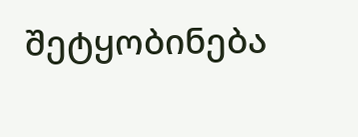შეტყობინება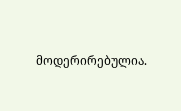მოდერირებულია.